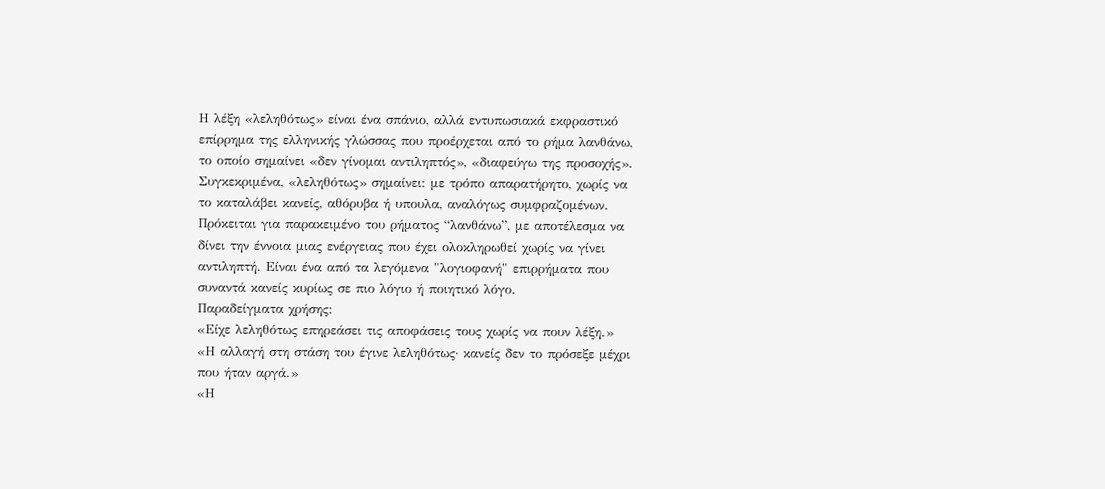Η λέξη «λεληθότως» είναι ένα σπάνιο, αλλά εντυπωσιακά εκφραστικό επίρρημα της ελληνικής γλώσσας που προέρχεται από το ρήμα λανθάνω, το οποίο σημαίνει «δεν γίνομαι αντιληπτός», «διαφεύγω της προσοχής».
Συγκεκριμένα, «λεληθότως» σημαίνει: με τρόπο απαρατήρητο, χωρίς να το καταλάβει κανείς, αθόρυβα ή υπουλα, αναλόγως συμφραζομένων.
Πρόκειται για παρακειμένο του ρήματος “λανθάνω”, με αποτέλεσμα να δίνει την έννοια μιας ενέργειας που έχει ολοκληρωθεί χωρίς να γίνει αντιληπτή. Είναι ένα από τα λεγόμενα "λογιοφανή" επιρρήματα που συναντά κανείς κυρίως σε πιο λόγιο ή ποιητικό λόγο.
Παραδείγματα χρήσης:
«Είχε λεληθότως επηρεάσει τις αποφάσεις τους χωρίς να πουν λέξη.»
«Η αλλαγή στη στάση του έγινε λεληθότως· κανείς δεν το πρόσεξε μέχρι που ήταν αργά.»
«Η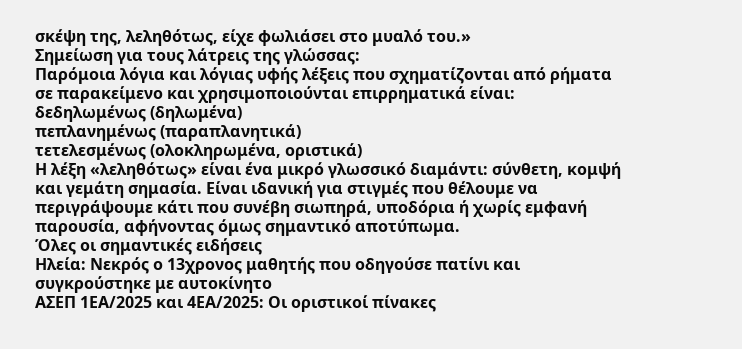σκέψη της, λεληθότως, είχε φωλιάσει στο μυαλό του.»
Σημείωση για τους λάτρεις της γλώσσας:
Παρόμοια λόγια και λόγιας υφής λέξεις που σχηματίζονται από ρήματα σε παρακείμενο και χρησιμοποιούνται επιρρηματικά είναι:
δεδηλωμένως (δηλωμένα)
πεπλανημένως (παραπλανητικά)
τετελεσμένως (ολοκληρωμένα, οριστικά)
Η λέξη «λεληθότως» είναι ένα μικρό γλωσσικό διαμάντι: σύνθετη, κομψή και γεμάτη σημασία. Είναι ιδανική για στιγμές που θέλουμε να περιγράψουμε κάτι που συνέβη σιωπηρά, υποδόρια ή χωρίς εμφανή παρουσία, αφήνοντας όμως σημαντικό αποτύπωμα.
Όλες οι σημαντικές ειδήσεις
Ηλεία: Νεκρός ο 13χρονος μαθητής που οδηγούσε πατίνι και συγκρούστηκε με αυτοκίνητο
ΑΣΕΠ 1ΕΑ/2025 και 4ΕΑ/2025: Οι οριστικοί πίνακες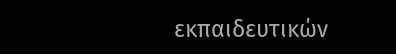εκπαιδευτικών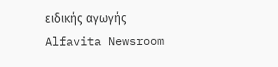ειδικής αγωγής
Alfavita Newsroom